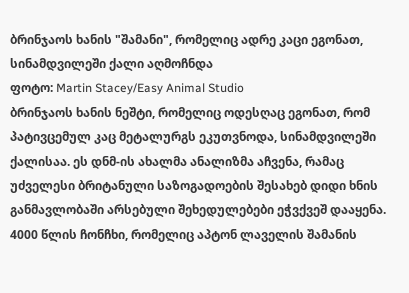ბრინჯაოს ხანის "შამანი", რომელიც ადრე კაცი ეგონათ, სინამდვილეში ქალი აღმოჩნდა
ფოტო: Martin Stacey/Easy Animal Studio
ბრინჯაოს ხანის ნეშტი, რომელიც ოდესღაც ეგონათ, რომ პატივცემულ კაც მეტალურგს ეკუთვნოდა, სინამდვილეში ქალისაა. ეს დნმ-ის ახალმა ანალიზმა აჩვენა, რამაც უძველესი ბრიტანული საზოგადოების შესახებ დიდი ხნის განმავლობაში არსებული შეხედულებები ეჭვქვეშ დააყენა.
4000 წლის ჩონჩხი, რომელიც აპტონ ლაველის შამანის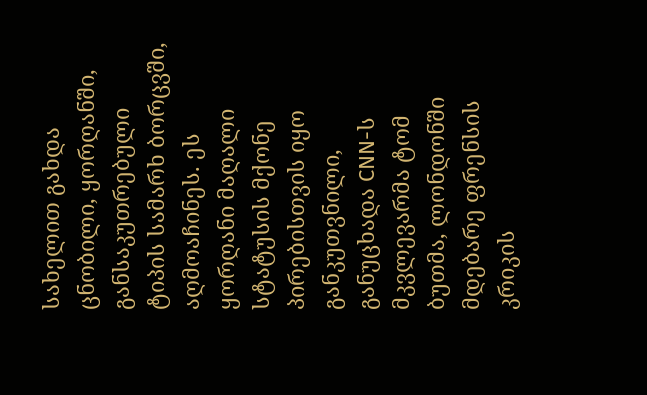სახელით გახდა ცნობილი, ყორღანში, განსაკუთრებული ტიპის სამარხ ბორცვში, აღმოაჩინეს. ეს ყორღანი მაღალი სტატუსის მქონე პირებისთვის იყო განკუთვნილი, განუცხადა CNN-ს მკვლევარმა ტომ ბუთმა, ლონდონში მდებარე ფრენსის კრიკის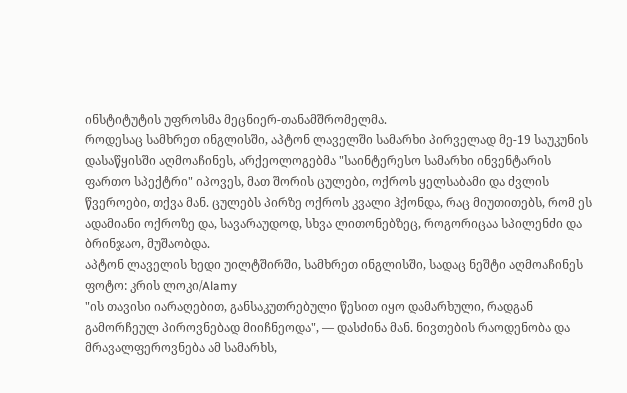ინსტიტუტის უფროსმა მეცნიერ-თანამშრომელმა.
როდესაც სამხრეთ ინგლისში, აპტონ ლაველში სამარხი პირველად მე-19 საუკუნის დასაწყისში აღმოაჩინეს, არქეოლოგებმა "საინტერესო სამარხი ინვენტარის ფართო სპექტრი" იპოვეს, მათ შორის ცულები, ოქროს ყელსაბამი და ძვლის წვეროები, თქვა მან. ცულებს პირზე ოქროს კვალი ჰქონდა, რაც მიუთითებს, რომ ეს ადამიანი ოქროზე და, სავარაუდოდ, სხვა ლითონებზეც, როგორიცაა სპილენძი და ბრინჯაო, მუშაობდა.
აპტონ ლაველის ხედი უილტშირში, სამხრეთ ინგლისში, სადაც ნეშტი აღმოაჩინეს
ფოტო: კრის ლოკი/Alamy
"ის თავისი იარაღებით, განსაკუთრებული წესით იყო დამარხული, რადგან გამორჩეულ პიროვნებად მიიჩნეოდა", — დასძინა მან. ნივთების რაოდენობა და მრავალფეროვნება ამ სამარხს,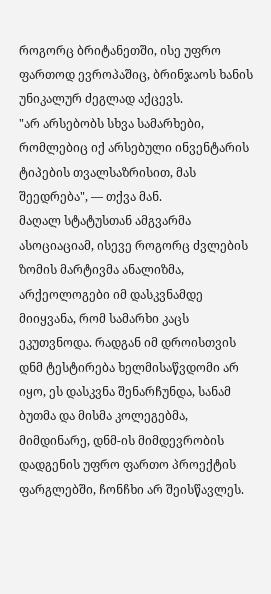როგორც ბრიტანეთში, ისე უფრო ფართოდ ევროპაშიც, ბრინჯაოს ხანის უნიკალურ ძეგლად აქცევს.
"არ არსებობს სხვა სამარხები, რომლებიც იქ არსებული ინვენტარის ტიპების თვალსაზრისით, მას შეედრება", — თქვა მან.
მაღალ სტატუსთან ამგვარმა ასოციაციამ, ისევე როგორც ძვლების ზომის მარტივმა ანალიზმა, არქეოლოგები იმ დასკვნამდე მიიყვანა, რომ სამარხი კაცს ეკუთვნოდა. რადგან იმ დროისთვის დნმ ტესტირება ხელმისაწვდომი არ იყო, ეს დასკვნა შენარჩუნდა, სანამ ბუთმა და მისმა კოლეგებმა, მიმდინარე, დნმ-ის მიმდევრობის დადგენის უფრო ფართო პროექტის ფარგლებში, ჩონჩხი არ შეისწავლეს.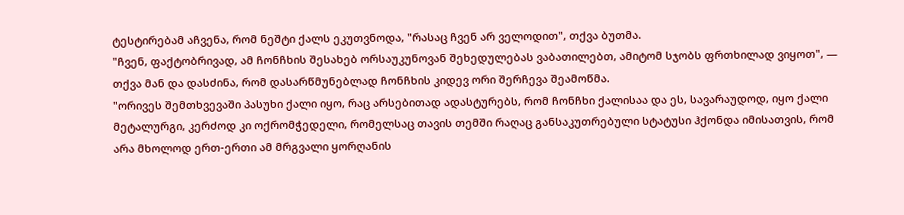ტესტირებამ აჩვენა, რომ ნეშტი ქალს ეკუთვნოდა, "რასაც ჩვენ არ ველოდით", თქვა ბუთმა.
"ჩვენ, ფაქტობრივად, ამ ჩონჩხის შესახებ ორსაუკუნოვან შეხედულებას ვაბათილებთ, ამიტომ სჯობს ფრთხილად ვიყოთ", — თქვა მან და დასძინა, რომ დასარწმუნებლად ჩონჩხის კიდევ ორი შერჩევა შეამოწმა.
"ორივეს შემთხვევაში პასუხი ქალი იყო, რაც არსებითად ადასტურებს, რომ ჩონჩხი ქალისაა და ეს, სავარაუდოდ, იყო ქალი მეტალურგი, კერძოდ კი ოქრომჭედელი, რომელსაც თავის თემში რაღაც განსაკუთრებული სტატუსი ჰქონდა იმისათვის, რომ არა მხოლოდ ერთ-ერთი ამ მრგვალი ყორღანის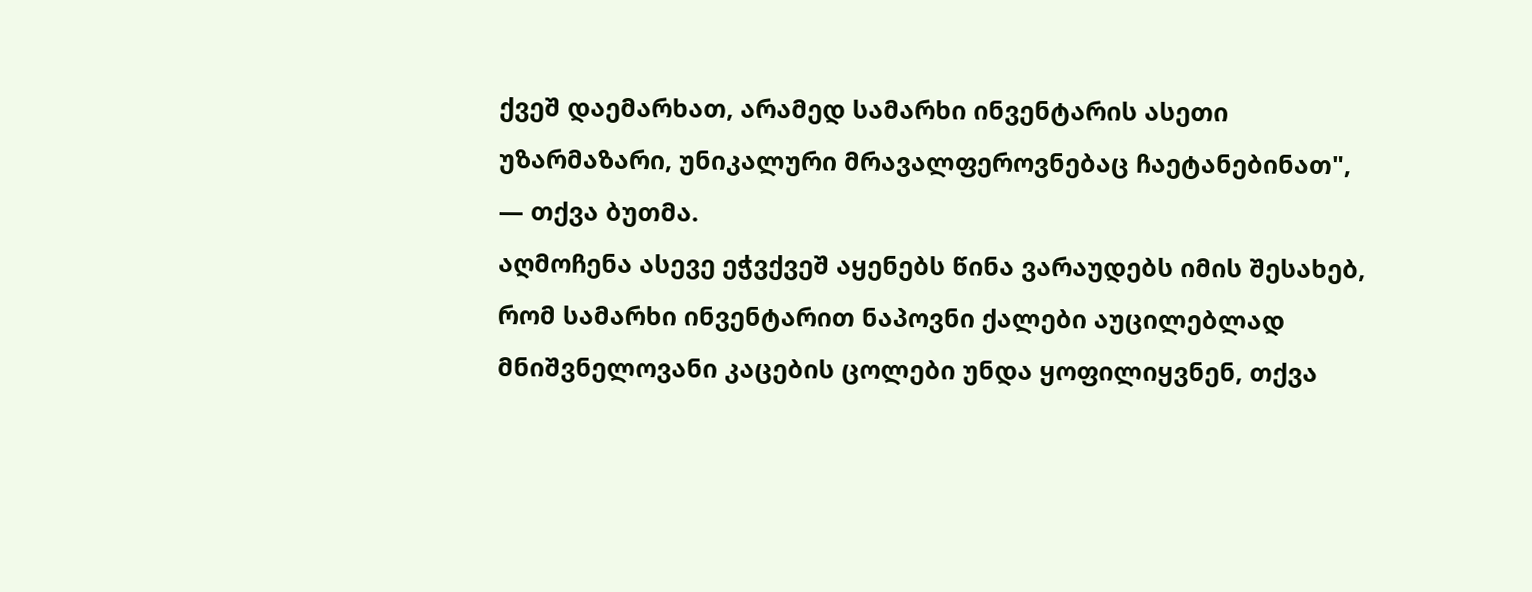ქვეშ დაემარხათ, არამედ სამარხი ინვენტარის ასეთი უზარმაზარი, უნიკალური მრავალფეროვნებაც ჩაეტანებინათ", — თქვა ბუთმა.
აღმოჩენა ასევე ეჭვქვეშ აყენებს წინა ვარაუდებს იმის შესახებ, რომ სამარხი ინვენტარით ნაპოვნი ქალები აუცილებლად მნიშვნელოვანი კაცების ცოლები უნდა ყოფილიყვნენ, თქვა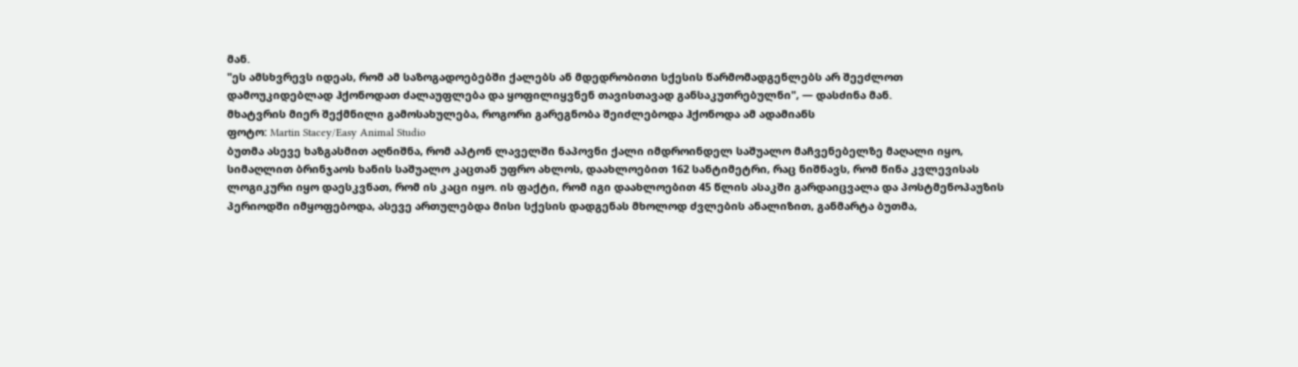მან.
"ეს ამსხვრევს იდეას, რომ ამ საზოგადოებებში ქალებს ან მდედრობითი სქესის წარმომადგენლებს არ შეეძლოთ დამოუკიდებლად ჰქონოდათ ძალაუფლება და ყოფილიყვნენ თავისთავად განსაკუთრებულნი", — დასძინა მან.
მხატვრის მიერ შექმნილი გამოსახულება, როგორი გარეგნობა შეიძლებოდა ჰქონოდა ამ ადამიანს
ფოტო: Martin Stacey/Easy Animal Studio
ბუთმა ასევე ხაზგასმით აღნიშნა, რომ აპტონ ლაველში ნაპოვნი ქალი იმდროინდელ საშუალო მაჩვენებელზე მაღალი იყო, სიმაღლით ბრინჯაოს ხანის საშუალო კაცთან უფრო ახლოს, დაახლოებით 162 სანტიმეტრი, რაც ნიშნავს, რომ წინა კვლევისას ლოგიკური იყო დაესკვნათ, რომ ის კაცი იყო. ის ფაქტი, რომ იგი დაახლოებით 45 წლის ასაკში გარდაიცვალა და პოსტმენოპაუზის პერიოდში იმყოფებოდა, ასევე ართულებდა მისი სქესის დადგენას მხოლოდ ძვლების ანალიზით, განმარტა ბუთმა,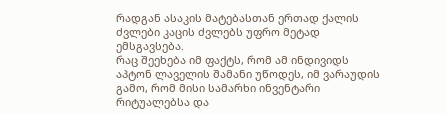რადგან ასაკის მატებასთან ერთად ქალის ძვლები კაცის ძვლებს უფრო მეტად ემსგავსება.
რაც შეეხება იმ ფაქტს, რომ ამ ინდივიდს აპტონ ლაველის შამანი უწოდეს, იმ ვარაუდის გამო, რომ მისი სამარხი ინვენტარი რიტუალებსა და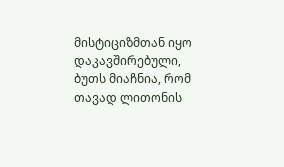მისტიციზმთან იყო დაკავშირებული, ბუთს მიაჩნია, რომ თავად ლითონის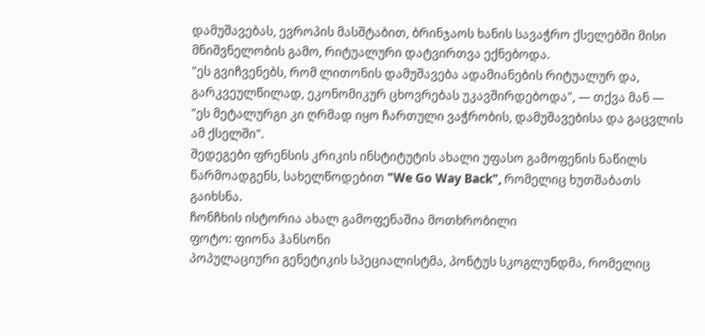დამუშავებას, ევროპის მასშტაბით, ბრინჯაოს ხანის სავაჭრო ქსელებში მისი მნიშვნელობის გამო, რიტუალური დატვირთვა ექნებოდა.
"ეს გვიჩვენებს, რომ ლითონის დამუშავება ადამიანების რიტუალურ და, გარკვეულწილად, ეკონომიკურ ცხოვრებას უკავშირდებოდა", — თქვა მან — "ეს მეტალურგი კი ღრმად იყო ჩართული ვაჭრობის, დამუშავებისა და გაცვლის ამ ქსელში".
შედეგები ფრენსის კრიკის ინსტიტუტის ახალი უფასო გამოფენის ნაწილს წარმოადგენს, სახელწოდებით "We Go Way Back", რომელიც ხუთშაბათს გაიხსნა.
ჩონჩხის ისტორია ახალ გამოფენაშია მოთხრობილი
ფოტო: ფიონა ჰანსონი
პოპულაციური გენეტიკის სპეციალისტმა, პონტუს სკოგლუნდმა, რომელიც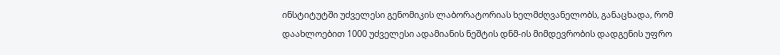ინსტიტუტში უძველესი გენომიკის ლაბორატორიას ხელმძღვანელობს, განაცხადა, რომ დაახლოებით 1000 უძველესი ადამიანის ნეშტის დნმ-ის მიმდევრობის დადგენის უფრო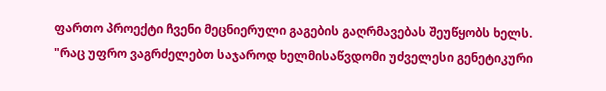ფართო პროექტი ჩვენი მეცნიერული გაგების გაღრმავებას შეუწყობს ხელს.
"რაც უფრო ვაგრძელებთ საჯაროდ ხელმისაწვდომი უძველესი გენეტიკური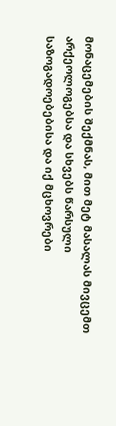მონაცემების შექმნას, მით მეტ მასალას მივცემთ არქეოლოგებსა და სხვებს წარსული საზოგადოებებისა და იქ მცხოვრები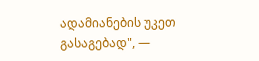ადამიანების უკეთ გასაგებად", —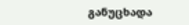განუცხადა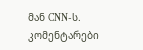მან CNN-ს.
კომენტარები